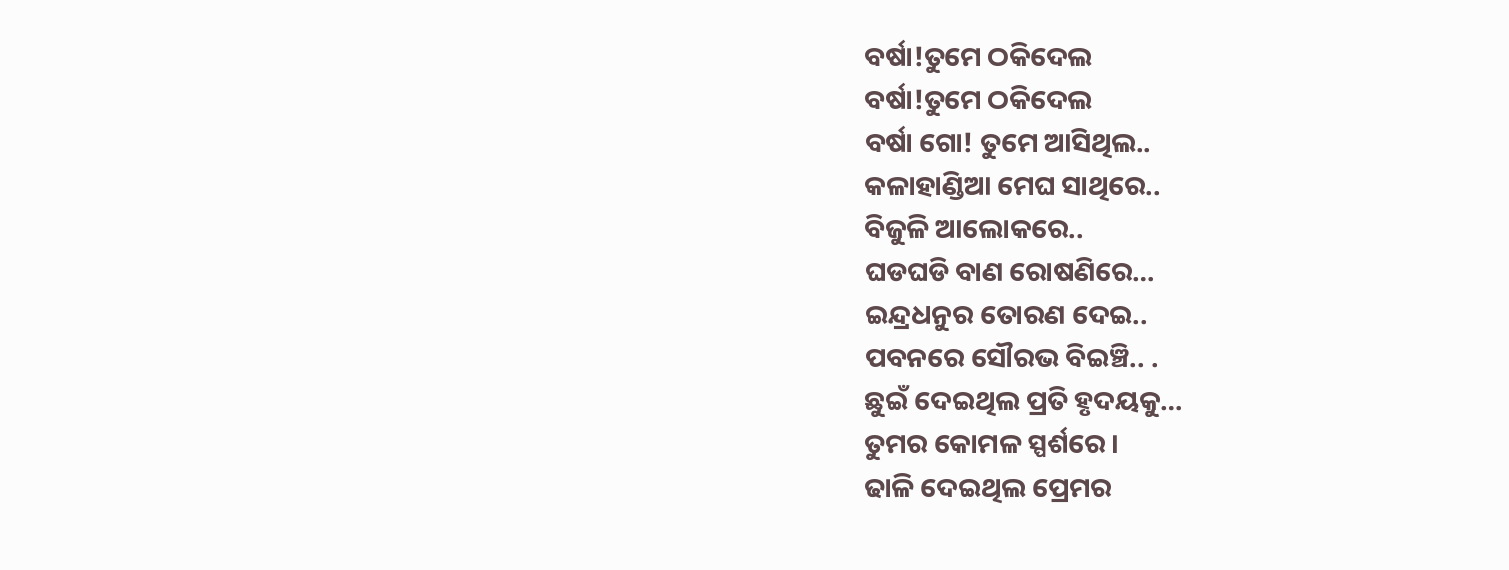ବର୍ଷା!ତୁମେ ଠକିଦେଲ
ବର୍ଷା!ତୁମେ ଠକିଦେଲ
ବର୍ଷା ଗୋ! ତୁମେ ଆସିଥିଲ..
କଳାହାଣ୍ଡିଆ ମେଘ ସାଥିରେ..
ବିଜୁଳି ଆଲୋକରେ..
ଘଡଘଡି ବାଣ ରୋଷଣିରେ…
ଇନ୍ଦ୍ରଧନୁର ତୋରଣ ଦେଇ..
ପବନରେ ସୌରଭ ବିଇଞ୍ଚି.. .
ଛୁଇଁ ଦେଇଥିଲ ପ୍ରତି ହୃଦୟକୁ…
ତୁମର କୋମଳ ସ୍ପର୍ଶରେ ।
ଢାଳି ଦେଇଥିଲ ପ୍ରେମର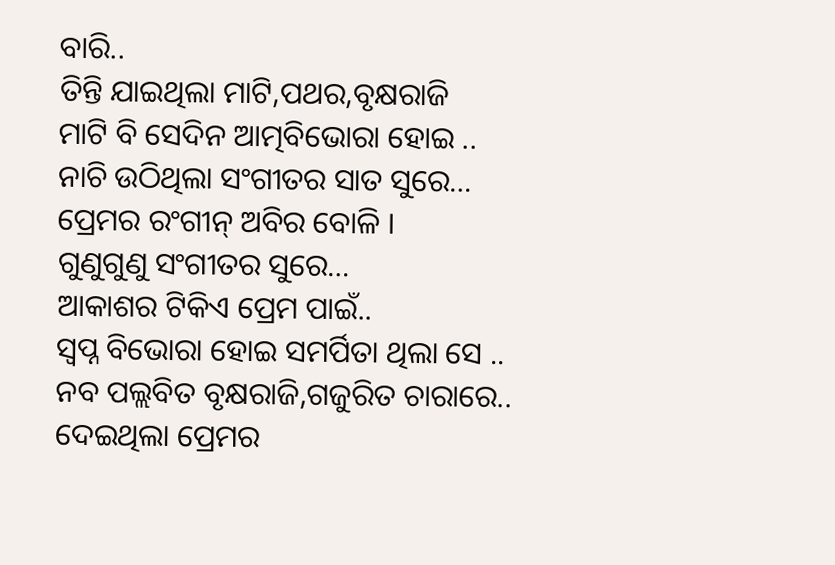ବାରି..
ତିନ୍ତି ଯାଇଥିଲା ମାଟି,ପଥର,ବୃକ୍ଷରାଜି
ମାଟି ବି ସେଦିନ ଆତ୍ମବିଭୋରା ହୋଇ ..
ନାଚି ଉଠିଥିଲା ସଂଗୀତର ସାତ ସୁରେ…
ପ୍ରେମର ରଂଗୀନ୍ ଅବିର ବୋଳି ।
ଗୁଣୁଗୁଣୁ ସଂଗୀତର ସୁରେ…
ଆକାଶର ଟିକିଏ ପ୍ରେମ ପାଇଁ..
ସ୍ବପ୍ନ ବିଭୋରା ହୋଇ ସମର୍ପିତା ଥିଲା ସେ ..
ନବ ପଲ୍ଲବିତ ବୃକ୍ଷରାଜି,ଗଜୁରିତ ଚାରାରେ..
ଦେଇଥିଲା ପ୍ରେମର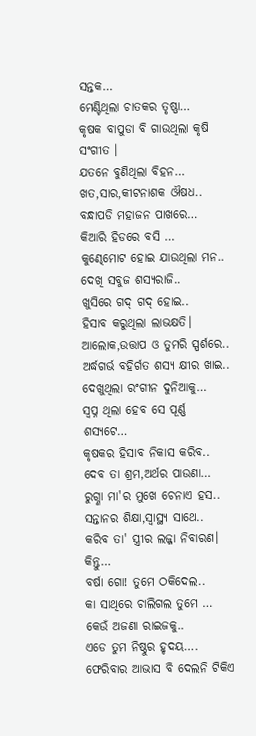ସନ୍ତକ…
ମେଣ୍ଟିଥିଲା ଚାତକର ତୃଷ୍ଣା…
କୃଷକ ବାପୁଡା ବି ଗାଉଥିଲା କୃଷି ସଂଗୀତ ।
ଯତନେ ବୁଣିଥିଲା ବିହନ…
ଖତ,ସାର,କୀଟନାଶକ ଔଷଧ..
ବନ୍ଧାପଡି ମହାଜନ ପାଖରେ…
କିଆରି ହିଡରେ ବସି …
କୁଣ୍ଢେମୋଟ ହୋଇ ଯାଉଥିଲା ମନ..
ଦେଖି ସବୁଜ ଶସ୍ଯରାଜି..
ଖୁସିରେ ଗଦ୍ ଗଦ୍ ହୋଇ..
ହିସାବ କରୁଥିଲା ଲାଭକ୍ଷତି।
ଆଲୋକ,ଉତ୍ତାପ ଓ ତୁମରି ସ୍ପର୍ଶରେ..
ଅର୍ଦ୍ଧଗର୍ଭ ବହିର୍ଗତ ଶସ୍ଯ କ୍ଷୀର ଖାଇ..
ଦେଖୁଥିଲା ରଂଗୀନ ଦୁନିଆକୁ…
ସ୍ବପ୍ନ ଥିଲା ହେବ ସେ ପୂର୍ଣ୍ଣ ଶସ୍ଯଟେ…
କୃଷକର ହିସାବ ନିକାସ କରିବ..
ଦେବ ତା ଶ୍ରମ,ଅର୍ଥର ପାଉଣା…
ରୁଗ୍ଣା ମା'ର ମୁଖେ ଚେନାଏ ହସ..
ସନ୍ତାନର ଶିକ୍ଷା,ସ୍ବାସ୍ଥ୍ୟ ସାଥେ..
କରିବ ତା' ସ୍ତ୍ରୀର ଲଜ୍ଜା ନିବାରଣ।
କିନ୍ତୁ…
ବର୍ଷା ଗୋ! ତୁମେ ଠକିଦେଲ..
କା ସାଥିରେ ଚାଲିଗଲ ତୁମେ …
କେଉଁ ଅଜଣା ରାଇଜକୁ..
ଏଡେ ତୁମ ନିଷ୍ଠୁର ହୃଦୟ….
ଫେରିବାର ଆଭାସ ବି ଦେଲନି ଟିକିଏ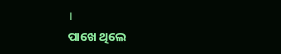।
ପାଖେ ଥିଲେ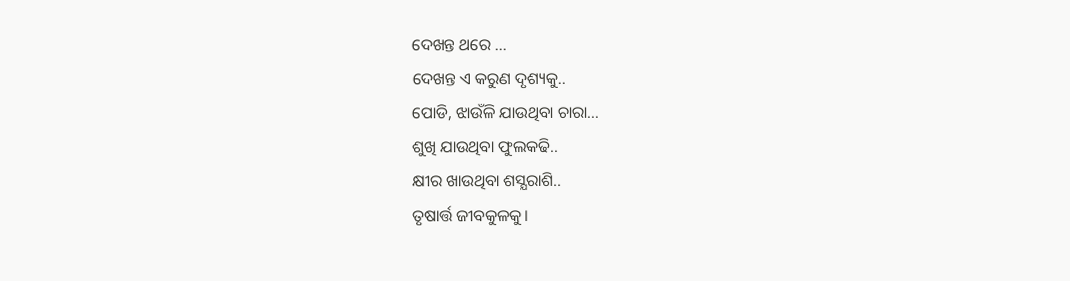ଦେଖନ୍ତ ଥରେ …
ଦେଖନ୍ତ ଏ କରୁଣ ଦୃଶ୍ୟକୁ..
ପୋଡି, ଝାଉଁଳି ଯାଉଥିବା ଚାରା…
ଶୁଖି ଯାଉଥିବା ଫୁଲକଢି..
କ୍ଷୀର ଖାଉଥିବା ଶସ୍ଯରାଶି..
ତୃଷାର୍ତ୍ତ ଜୀବକୁଳକୁ।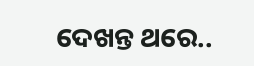ଦେଖନ୍ତ ଥରେ..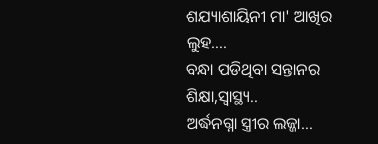ଶଯ୍ୟାଶାୟିନୀ ମା' ଆଖିର ଲୁହ….
ବନ୍ଧା ପଡିଥିବା ସନ୍ତାନର ଶିକ୍ଷା,ସ୍ବାସ୍ଥ୍ୟ..
ଅର୍ଦ୍ଧନଗ୍ନା ସ୍ତ୍ରୀର ଲଜ୍ଜା…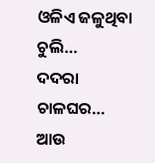ଓଳିଏ ଜଳୁଥିବା ଚୁଲି…
ଦଦରା ଚାଳଘର…
ଆଉ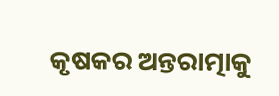କୃଷକର ଅନ୍ତରାତ୍ମାକୁ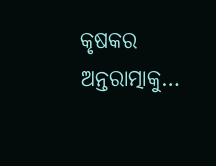କୃଷକର ଅନ୍ତରାତ୍ମାକୁ…